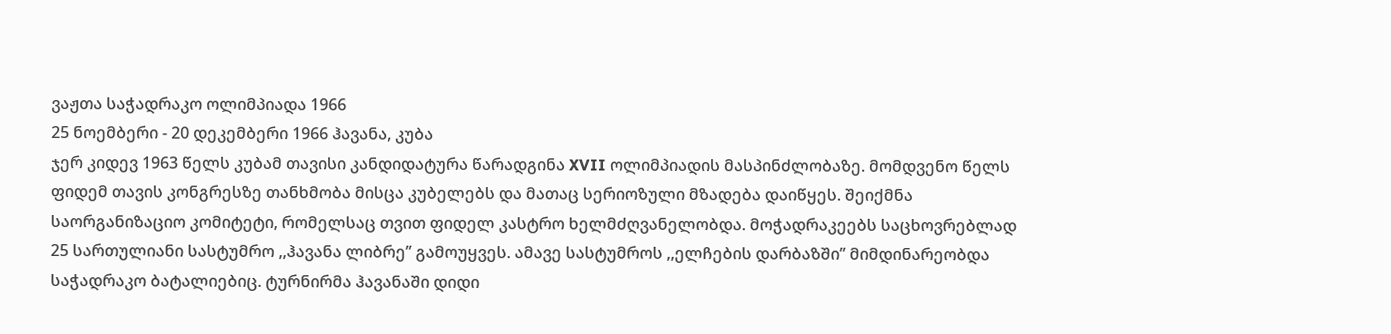ვაჟთა საჭადრაკო ოლიმპიადა 1966
25 ნოემბერი - 20 დეკემბერი 1966 ჰავანა, კუბა
ჯერ კიდევ 1963 წელს კუბამ თავისი კანდიდატურა წარადგინა XVII ოლიმპიადის მასპინძლობაზე. მომდვენო წელს ფიდემ თავის კონგრესზე თანხმობა მისცა კუბელებს და მათაც სერიოზული მზადება დაიწყეს. შეიქმნა საორგანიზაციო კომიტეტი, რომელსაც თვით ფიდელ კასტრო ხელმძღვანელობდა. მოჭადრაკეებს საცხოვრებლად 25 სართულიანი სასტუმრო ,,ჰავანა ლიბრე’’ გამოუყვეს. ამავე სასტუმროს ,,ელჩების დარბაზში’’ მიმდინარეობდა საჭადრაკო ბატალიებიც. ტურნირმა ჰავანაში დიდი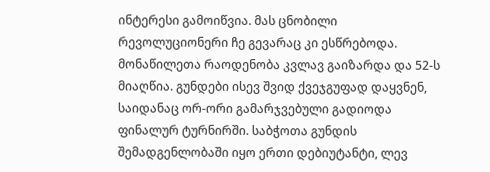ინტერესი გამოიწვია. მას ცნობილი რევოლუციონერი ჩე გევარაც კი ესწრებოდა. მონაწილეთა რაოდენობა კვლავ გაიზარდა და 52-ს მიაღწია. გუნდები ისევ შვიდ ქვეჯგუფად დაყვნენ, საიდანაც ორ-ორი გამარჯვებული გადიოდა ფინალურ ტურნირში. საბჭოთა გუნდის შემადგენლობაში იყო ერთი დებიუტანტი, ლევ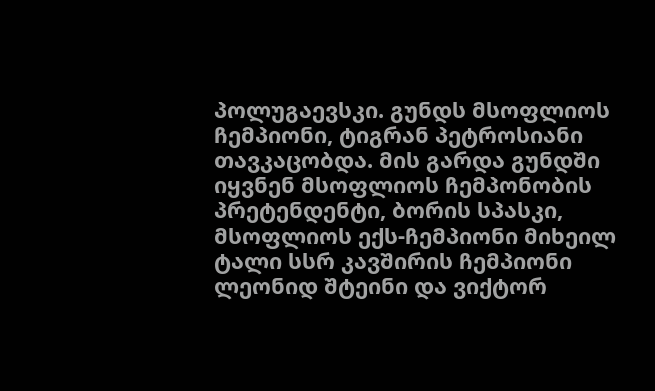პოლუგაევსკი. გუნდს მსოფლიოს ჩემპიონი, ტიგრან პეტროსიანი თავკაცობდა. მის გარდა გუნდში იყვნენ მსოფლიოს ჩემპონობის პრეტენდენტი, ბორის სპასკი, მსოფლიოს ექს-ჩემპიონი მიხეილ ტალი სსრ კავშირის ჩემპიონი ლეონიდ შტეინი და ვიქტორ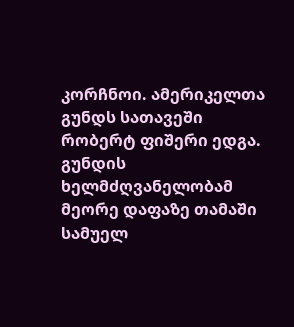კორჩნოი. ამერიკელთა გუნდს სათავეში რობერტ ფიშერი ედგა. გუნდის ხელმძღვანელობამ მეორე დაფაზე თამაში სამუელ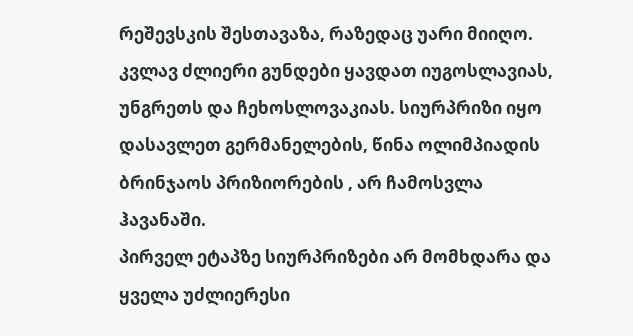რეშევსკის შესთავაზა, რაზედაც უარი მიიღო. კვლავ ძლიერი გუნდები ყავდათ იუგოსლავიას, უნგრეთს და ჩეხოსლოვაკიას. სიურპრიზი იყო დასავლეთ გერმანელების, წინა ოლიმპიადის ბრინჯაოს პრიზიორების , არ ჩამოსვლა ჰავანაში.
პირველ ეტაპზე სიურპრიზები არ მომხდარა და ყველა უძლიერესი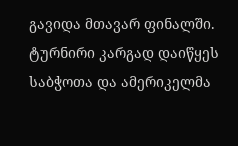გავიდა მთავარ ფინალში. ტურნირი კარგად დაიწყეს საბჭოთა და ამერიკელმა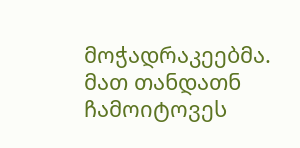მოჭადრაკეებმა. მათ თანდათნ ჩამოიტოვეს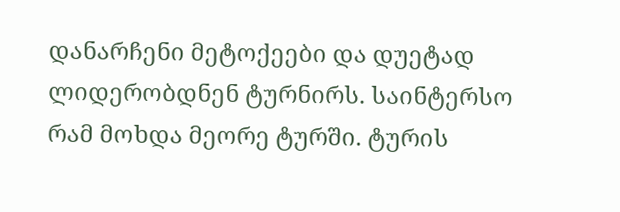დანარჩენი მეტოქეები და დუეტად ლიდერობდნენ ტურნირს. საინტერსო რამ მოხდა მეორე ტურში. ტურის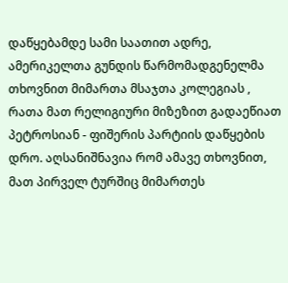დაწყებამდე სამი საათით ადრე, ამერიკელთა გუნდის წარმომადგენელმა თხოვნით მიმართა მსაჯთა კოლეგიას , რათა მათ რელიგიური მიზეზით გადაეწიათ პეტროსიან - ფიშერის პარტიის დაწყების დრო. აღსანიშნავია რომ ამავე თხოვნით, მათ პირველ ტურშიც მიმართეს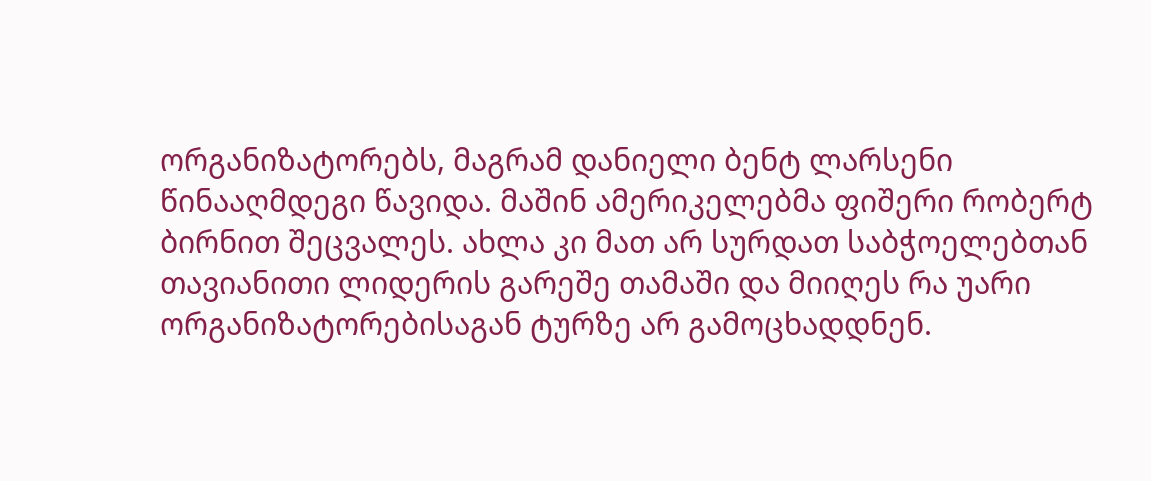ორგანიზატორებს, მაგრამ დანიელი ბენტ ლარსენი წინააღმდეგი წავიდა. მაშინ ამერიკელებმა ფიშერი რობერტ ბირნით შეცვალეს. ახლა კი მათ არ სურდათ საბჭოელებთან თავიანითი ლიდერის გარეშე თამაში და მიიღეს რა უარი ორგანიზატორებისაგან ტურზე არ გამოცხადდნენ.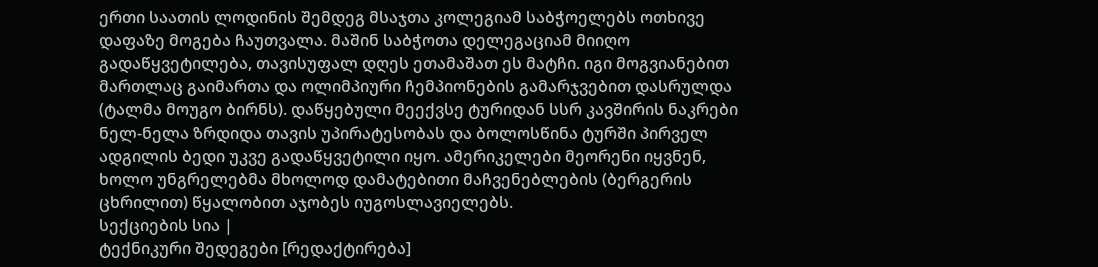ერთი საათის ლოდინის შემდეგ მსაჯთა კოლეგიამ საბჭოელებს ოთხივე დაფაზე მოგება ჩაუთვალა. მაშინ საბჭოთა დელეგაციამ მიიღო გადაწყვეტილება, თავისუფალ დღეს ეთამაშათ ეს მატჩი. იგი მოგვიანებით მართლაც გაიმართა და ოლიმპიური ჩემპიონების გამარჯვებით დასრულდა (ტალმა მოუგო ბირნს). დაწყებული მეექვსე ტურიდან სსრ კავშირის ნაკრები ნელ-ნელა ზრდიდა თავის უპირატესობას და ბოლოსწინა ტურში პირველ ადგილის ბედი უკვე გადაწყვეტილი იყო. ამერიკელები მეორენი იყვნენ, ხოლო უნგრელებმა მხოლოდ დამატებითი მაჩვენებლების (ბერგერის ცხრილით) წყალობით აჯობეს იუგოსლავიელებს.
სექციების სია |
ტექნიკური შედეგები [რედაქტირება]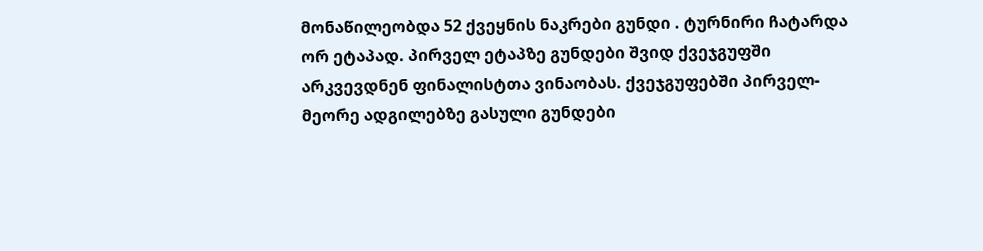მონაწილეობდა 52 ქვეყნის ნაკრები გუნდი . ტურნირი ჩატარდა ორ ეტაპად. პირველ ეტაპზე გუნდები შვიდ ქვეჯგუფში არკვევდნენ ფინალისტთა ვინაობას. ქვეჯგუფებში პირველ-მეორე ადგილებზე გასული გუნდები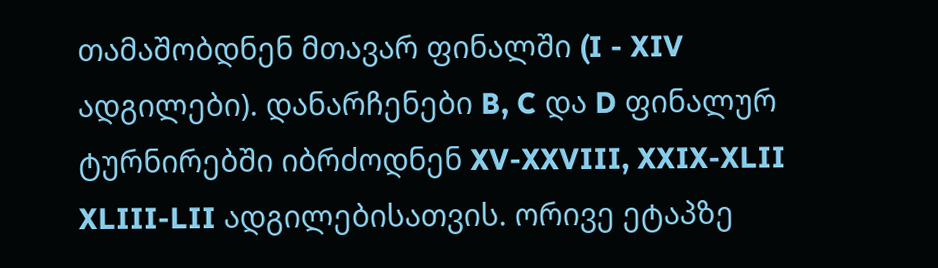თამაშობდნენ მთავარ ფინალში (I - XIV ადგილები). დანარჩენები B, C და D ფინალურ ტურნირებში იბრძოდნენ XV-XXVIII, XXIX-XLII XLIII-LII ადგილებისათვის. ორივე ეტაპზე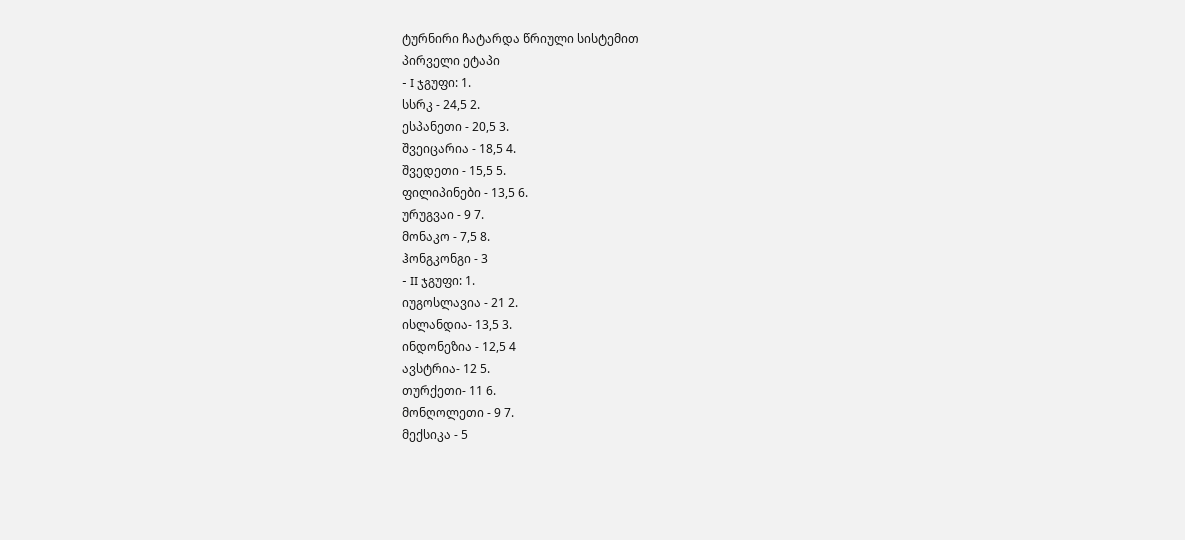ტურნირი ჩატარდა წრიული სისტემით
პირველი ეტაპი
- I ჯგუფი: 1.
სსრკ - 24,5 2.
ესპანეთი - 20,5 3.
შვეიცარია - 18,5 4.
შვედეთი - 15,5 5.
ფილიპინები - 13,5 6.
ურუგვაი - 9 7.
მონაკო - 7,5 8.
ჰონგკონგი - 3
- II ჯგუფი: 1.
იუგოსლავია - 21 2.
ისლანდია- 13,5 3.
ინდონეზია - 12,5 4
ავსტრია- 12 5.
თურქეთი- 11 6.
მონღოლეთი - 9 7.
მექსიკა - 5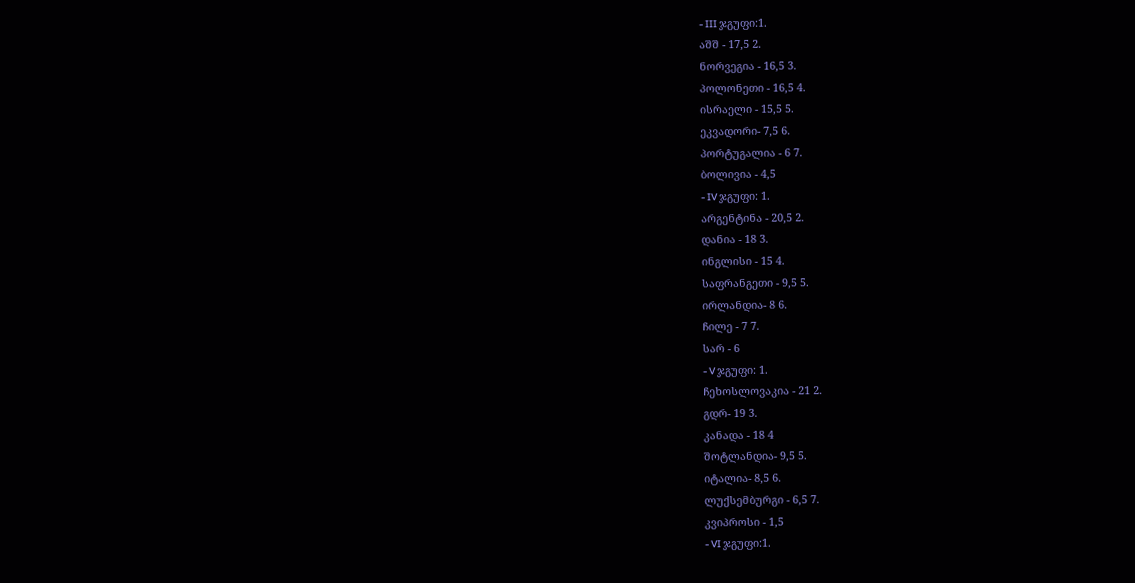- III ჯგუფი:1.
აშშ - 17,5 2.
ნორვეგია - 16,5 3.
პოლონეთი - 16,5 4.
ისრაელი - 15,5 5.
ეკვადორი- 7,5 6.
პორტუგალია - 6 7.
ბოლივია - 4,5
- IV ჯგუფი: 1.
არგენტინა - 20,5 2.
დანია - 18 3.
ინგლისი - 15 4.
საფრანგეთი - 9,5 5.
ირლანდია- 8 6.
ჩილე - 7 7.
სარ - 6
- V ჯგუფი: 1.
ჩეხოსლოვაკია - 21 2.
გდრ- 19 3.
კანადა - 18 4
შოტლანდია- 9,5 5.
იტალია- 8,5 6.
ლუქსემბურგი - 6,5 7.
კვიპროსი - 1,5
- VI ჯგუფი:1.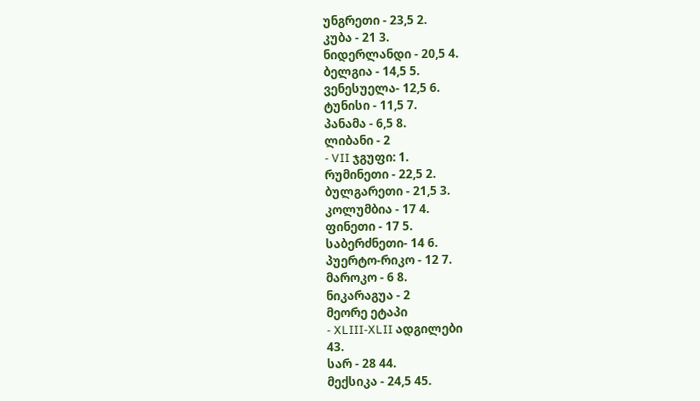უნგრეთი - 23,5 2.
კუბა - 21 3.
ნიდერლანდი - 20,5 4.
ბელგია - 14,5 5.
ვენესუელა- 12,5 6.
ტუნისი - 11,5 7.
პანამა - 6,5 8.
ლიბანი - 2
- VII ჯგუფი: 1.
რუმინეთი - 22,5 2.
ბულგარეთი - 21,5 3.
კოლუმბია - 17 4.
ფინეთი - 17 5.
საბერძნეთი- 14 6.
პუერტო-რიკო - 12 7.
მაროკო - 6 8.
ნიკარაგუა - 2
მეორე ეტაპი
- XLIII-XLII ადგილები
43.
სარ - 28 44.
მექსიკა - 24,5 45.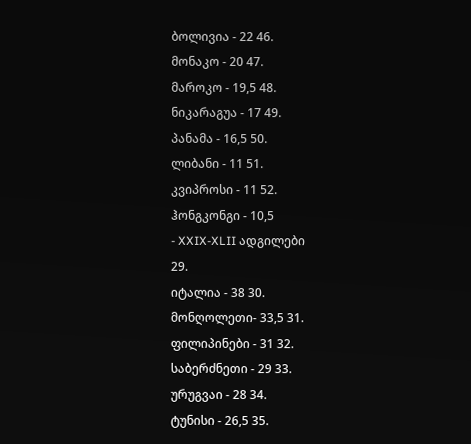ბოლივია - 22 46.
მონაკო - 20 47.
მაროკო - 19,5 48.
ნიკარაგუა - 17 49.
პანამა - 16,5 50.
ლიბანი - 11 51.
კვიპროსი - 11 52.
ჰონგკონგი - 10,5
- XXIX-XLII ადგილები
29.
იტალია - 38 30.
მონღოლეთი- 33,5 31.
ფილიპინები - 31 32.
საბერძნეთი - 29 33.
ურუგვაი - 28 34.
ტუნისი - 26,5 35.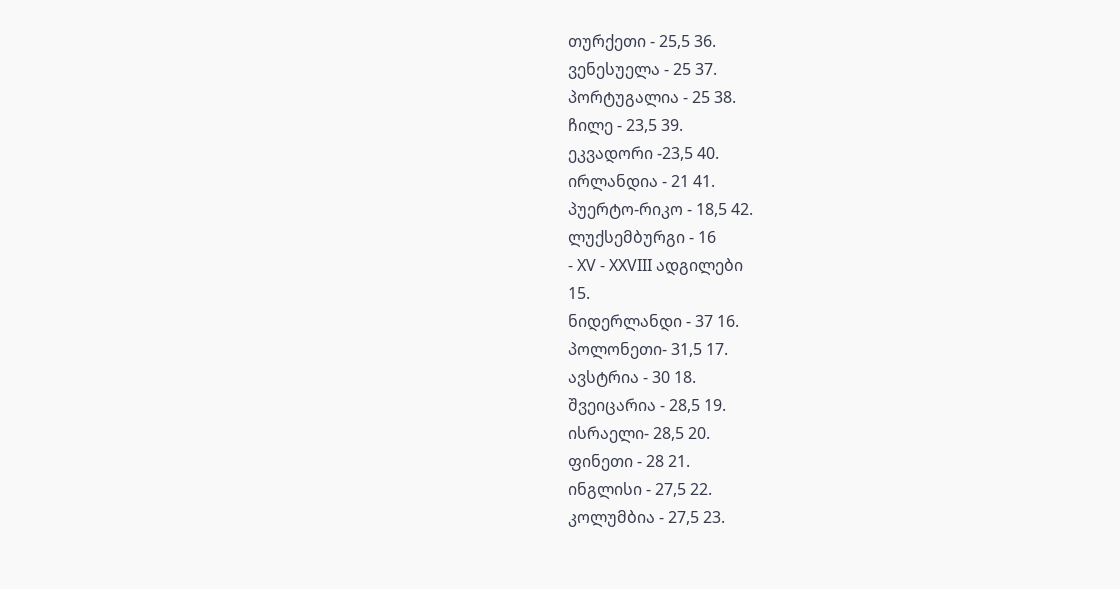თურქეთი - 25,5 36.
ვენესუელა - 25 37.
პორტუგალია - 25 38.
ჩილე - 23,5 39.
ეკვადორი -23,5 40.
ირლანდია - 21 41.
პუერტო-რიკო - 18,5 42.
ლუქსემბურგი - 16
- XV - XXVIII ადგილები
15.
ნიდერლანდი - 37 16.
პოლონეთი- 31,5 17.
ავსტრია - 30 18.
შვეიცარია - 28,5 19.
ისრაელი- 28,5 20.
ფინეთი - 28 21.
ინგლისი - 27,5 22.
კოლუმბია - 27,5 23.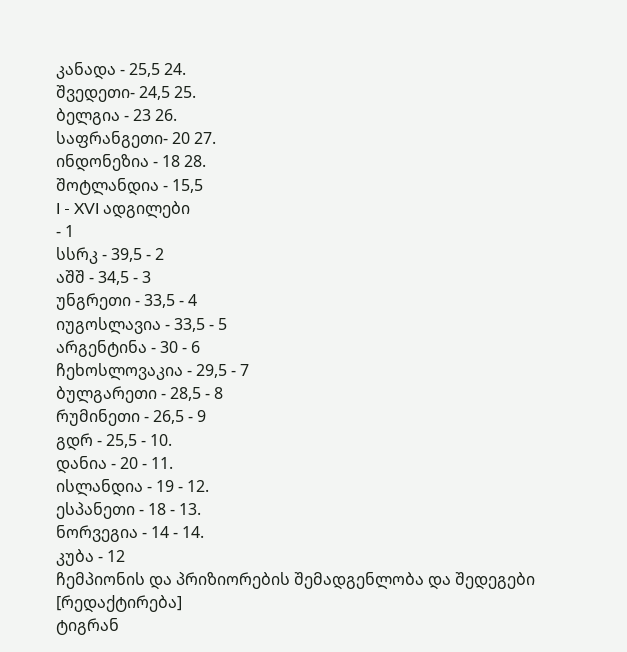კანადა - 25,5 24.
შვედეთი- 24,5 25.
ბელგია - 23 26.
საფრანგეთი- 20 27.
ინდონეზია - 18 28.
შოტლანდია - 15,5
I - XVI ადგილები
- 1
სსრკ - 39,5 - 2
აშშ - 34,5 - 3
უნგრეთი - 33,5 - 4
იუგოსლავია - 33,5 - 5
არგენტინა - 30 - 6
ჩეხოსლოვაკია - 29,5 - 7
ბულგარეთი - 28,5 - 8
რუმინეთი - 26,5 - 9
გდრ - 25,5 - 10.
დანია - 20 - 11.
ისლანდია - 19 - 12.
ესპანეთი - 18 - 13.
ნორვეგია - 14 - 14.
კუბა - 12
ჩემპიონის და პრიზიორების შემადგენლობა და შედეგები [რედაქტირება]
ტიგრან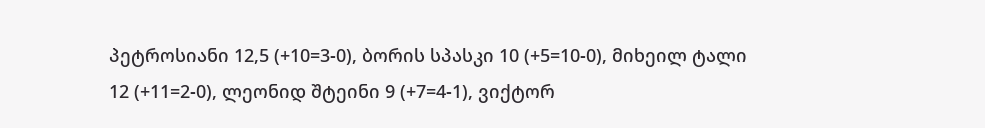პეტროსიანი 12,5 (+10=3-0), ბორის სპასკი 10 (+5=10-0), მიხეილ ტალი 12 (+11=2-0), ლეონიდ შტეინი 9 (+7=4-1), ვიქტორ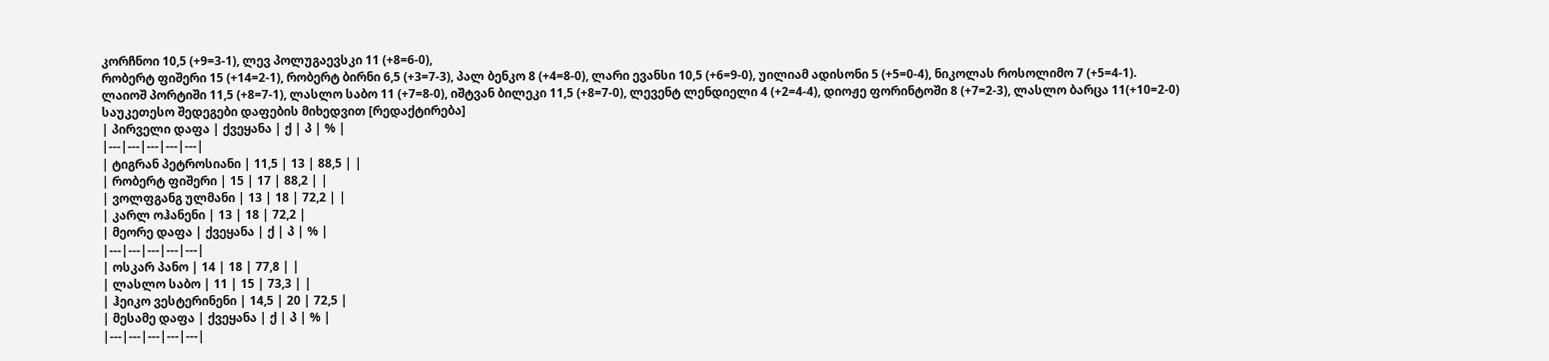კორჩნოი 10,5 (+9=3-1), ლევ პოლუგაევსკი 11 (+8=6-0),
რობერტ ფიშერი 15 (+14=2-1), რობერტ ბირნი 6,5 (+3=7-3), პალ ბენკო 8 (+4=8-0), ლარი ევანსი 10,5 (+6=9-0), უილიამ ადისონი 5 (+5=0-4), ნიკოლას როსოლიმო 7 (+5=4-1).
ლაიოშ პორტიში 11,5 (+8=7-1), ლასლო საბო 11 (+7=8-0), იშტვან ბილეკი 11,5 (+8=7-0), ლევენტ ლენდიელი 4 (+2=4-4), დიოჟე ფორინტოში 8 (+7=2-3), ლასლო ბარცა 11(+10=2-0)
საუკეთესო შედეგები დაფების მიხედვით [რედაქტირება]
| პირველი დაფა | ქვეყანა | ქ | პ | % |
|---|---|---|---|---|
| ტიგრან პეტროსიანი | 11,5 | 13 | 88,5 | |
| რობერტ ფიშერი | 15 | 17 | 88,2 | |
| ვოლფგანგ ულმანი | 13 | 18 | 72,2 | |
| კარლ ოჰანენი | 13 | 18 | 72,2 |
| მეორე დაფა | ქვეყანა | ქ | პ | % |
|---|---|---|---|---|
| ოსკარ პანო | 14 | 18 | 77,8 | |
| ლასლო საბო | 11 | 15 | 73,3 | |
| ჰეიკო ვესტერინენი | 14,5 | 20 | 72,5 |
| მესამე დაფა | ქვეყანა | ქ | პ | % |
|---|---|---|---|---|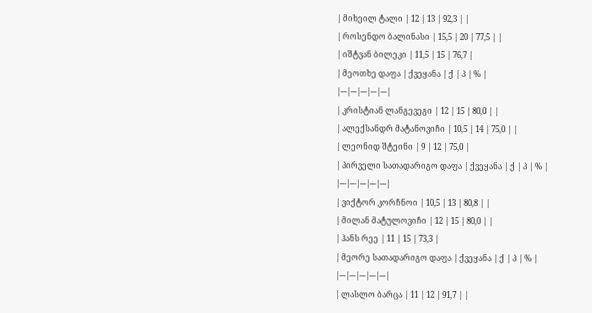| მიხეილ ტალი | 12 | 13 | 92,3 | |
| როსენდო ბალინასი | 15,5 | 20 | 77,5 | |
| იშტვან ბილეკი | 11,5 | 15 | 76,7 |
| მეოთხე დაფა | ქვეყანა | ქ | პ | % |
|---|---|---|---|---|
| კრისტიან ლანგევეგი | 12 | 15 | 80,0 | |
| ალექსანდრ მატანოვიჩი | 10,5 | 14 | 75,0 | |
| ლეონიდ შტეინი | 9 | 12 | 75,0 |
| პირველი სათადარიგო დაფა | ქვეყანა | ქ | პ | % |
|---|---|---|---|---|
| ვიქტორ კორჩნოი | 10,5 | 13 | 80,8 | |
| მილან მატულოვიჩი | 12 | 15 | 80,0 | |
| ჰანს რეე | 11 | 15 | 73,3 |
| მეორე სათადარიგო დაფა | ქვეყანა | ქ | პ | % |
|---|---|---|---|---|
| ლასლო ბარცა | 11 | 12 | 91,7 | |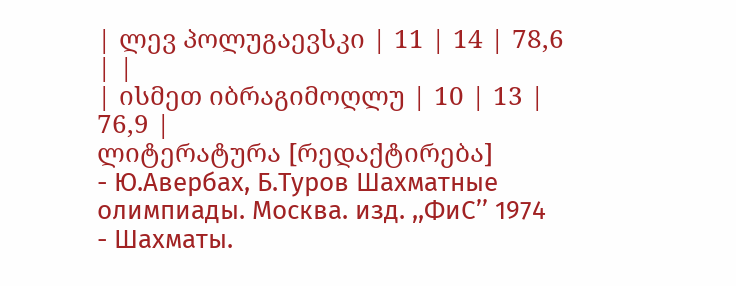| ლევ პოლუგაევსკი | 11 | 14 | 78,6 | |
| ისმეთ იბრაგიმოღლუ | 10 | 13 | 76,9 |
ლიტერატურა [რედაქტირება]
- Ю.Авербах, Б.Туров Шахматные олимпиады. Москва. изд. ,,ФиС’’ 1974
- Шахматы.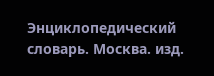Энциклопедический словарь. Москва. изд.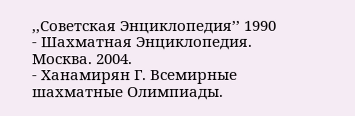,,Советская Энциклопедия’’ 1990
- Шахматная Энциклопедия. Москва. 2004.
- Ханамирян Г. Всемирные шахматные Олимпиады.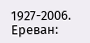1927-2006. Ереван: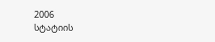2006
სტატიის